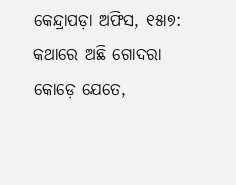କେନ୍ଦ୍ରାପଡ଼ା ଅଫିସ, ୧୫ା୭: କଥାରେ ଅଛି ଗୋଦରା କୋଡ଼େ ଯେତେ,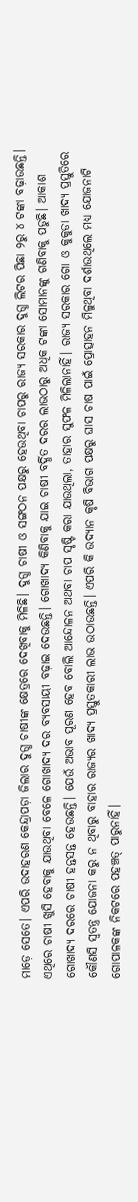ମାଡ଼େ ସେତେ। ଏପରି ଉଦାହରଣ କେନ୍ଦ୍ରାପଡ଼ା ଜିଲାର ଦୁଗ୍ଧ ଚାଷୀଙ୍କ କ୍ଷେତ୍ରରେ ଦେଖିବାକୁ ମିଳିଛି। ଦୁଗ୍ଧ ଚାଷୀ ଓ ସଙ୍ଗଠନ ପକ୍ଷରୁ ହେଉଥିବା ଚାପରୁ ରାଜ୍ୟ ସରକାର ଦୁଗ୍ଧ ଲିଟର ପିଛା ୨ରୁ ୪ ଟଙ୍କା ବଢ଼ାଉଛନ୍ତି। ଏଥିରେ ଚାଷୀ ଖୁସି ହେବାକୁ ଯାଉଥିବା ବେଳେ ଗୋଖାଦ୍ୟ ଦର ବ୍ୟବସାୟୀ ବଢ଼ାଇ ଦେଉଛନ୍ତି। ଗୋଖାଦ୍ୟ କିଣିବାକୁ ଯାଇ ଚାଷୀ ବର୍ଦ୍ଧିତ ଦରର ଲାଭଠାରୁ ଅଧିକ ଟଙ୍କା ସୋମାନଙ୍କୁ ଗଣିବାକୁ ପଡୁଛି। ଆକାଶ ଗୋଖାଦ୍ୟ ଦରରେ ଚାଷୀ ହନ୍ତସନ୍ତ ହେଉଛନ୍ତି। ଯେଉଁ ଅଭାବ ପୂରଣ ହେବ ବୋଲି ଆନ୍ଦୋଳନ ଅଥବା ଚାପ ସୃଷ୍ଟି କରା ଯାଉଥିଲା, ତାହାର ସୁଫଳ ମିଳିଲାନାହିଁ। ରାଜ୍ୟ ସରକାର ଗୋ ଓ କୁକୁଡା ଖାଦ୍ୟ ପ୍ରସ୍ତୁତିରେ କୌଣସି ସ୍ବତନ୍ତ୍ର ଯୋଜନା କରୁ ନ ଥିବାରୁ ବାହାର ରାଜ୍ୟର ଖାଦ୍ୟ ପ୍ରସ୍ତୁତକାରୀ ଲାଭ ଉଠାଉଛନ୍ତି। ଏପରି କି ଉଦ୍ୟାନ କୃଷି ବିଭାଗ ପକ୍ଷରୁ ଘାସ ଚାଷ ପାଇଁ ପ୍ରୋତ୍ସାହନ ମିଳୁଥିବା ଦର୍ଶାଉଥିଲେ ମଧ୍ୟ ଯୋଜନାଟି ଗୋପାଳକଙ୍କ ନିକଟରେ ପହଞ୍ଚତ୍ ପାରୁନାହିଁ।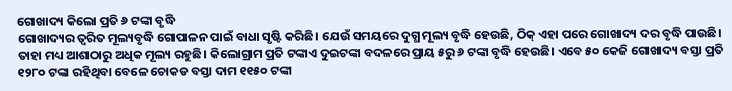ଗୋଖାଦ୍ୟ କିଲୋ ପ୍ରତି ୬ ଟଙ୍କା ବୃଦ୍ଧି
ଗୋଖାଦ୍ୟର ତ୍ୱରିତ ମୂଲ୍ୟବୃଦ୍ଧି ଗୋପାଳନ ପାଇଁ ବାଧା ସୃଷ୍ଟି କରିଛି। ଯେଉଁ ସମୟରେ ଦୁଗ୍ଧ ମୂଲ୍ୟ ବୃଦ୍ଧି ହେଉଛି, ଠିକ୍ ଏହା ପରେ ଗୋଖାଦ୍ୟ ଦର ବୃଦ୍ଧି ପାଉଛି। ତାହା ମଧ୍ୟ ଆଶାଠାରୁ ଅଧିକ ମୂଲ୍ୟ ରହୁଛି। କିଲୋଗ୍ରାମ ପ୍ରତି ଟଙ୍କାଏ ଦୁଇଟଙ୍କା ବଦଳରେ ପ୍ରାୟ ୫ରୁ ୬ ଟଙ୍କା ବୃଦ୍ଧି ହେଉଛି। ଏବେ ୫୦ କେଜି ଗୋଖାଦ୍ୟ ବସ୍ତା ପ୍ରତି ୧୨୮୦ ଟଙ୍କା ରହିଥିବା ବେଳେ ଚୋକଡ ବସ୍ତା ଦାମ ୧୧୫୦ ଟଙ୍କା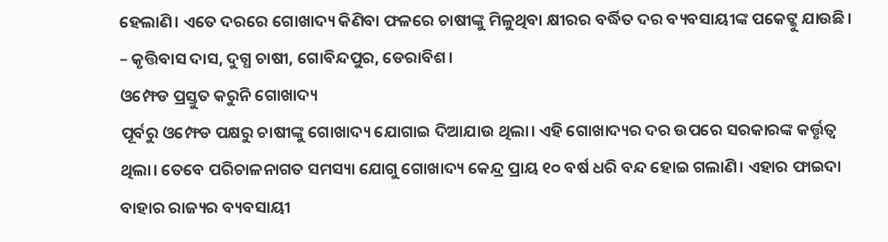ହେଲାଣି। ଏତେ ଦରରେ ଗୋଖାଦ୍ୟ କିଣିବା ଫଳରେ ଚାଷୀଙ୍କୁ ମିଳୁଥିବା କ୍ଷୀରର ବର୍ଦ୍ଧିତ ଦର ବ୍ୟବସାୟୀଙ୍କ ପକେଟ୍କୁ ଯାଉଛି।
– କୃତ୍ତିବାସ ଦାସ, ଦୁଗ୍ଧ ଚାଷୀ, ଗୋବିନ୍ଦପୁର, ଡେରାବିଶ।
ଓମ୍ଫେଡ ପ୍ରସ୍ତୁତ କରୁନି ଗୋଖାଦ୍ୟ
ପୂର୍ବରୁ ଓମ୍ଫେଡ ପକ୍ଷରୁ ଚାଷୀଙ୍କୁ ଗୋଖାଦ୍ୟ ଯୋଗାଇ ଦିଆଯାଉ ଥିଲା। ଏହି ଗୋଖାଦ୍ୟର ଦର ଉପରେ ସରକାରଙ୍କ କର୍ତ୍ତୃତ୍ୱ ଥିଲା। ତେବେ ପରିଚାଳନାଗତ ସମସ୍ୟା ଯୋଗୁ ଗୋଖାଦ୍ୟ କେନ୍ଦ୍ର ପ୍ରାୟ ୧୦ ବର୍ଷ ଧରି ବନ୍ଦ ହୋଇ ଗଲାଣି। ଏହାର ଫାଇଦା ବାହାର ରାଜ୍ୟର ବ୍ୟବସାୟୀ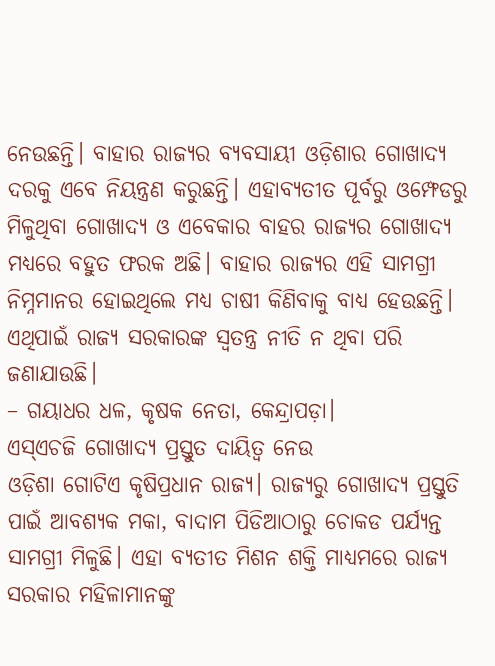ନେଉଛନ୍ତି। ବାହାର ରାଜ୍ୟର ବ୍ୟବସାୟୀ ଓଡ଼ିଶାର ଗୋଖାଦ୍ୟ ଦରକୁ ଏବେ ନିୟନ୍ତ୍ରଣ କରୁଛନ୍ତି। ଏହାବ୍ୟତୀତ ପୂର୍ବରୁ ଓମ୍ଫେଡରୁ ମିଳୁଥିବା ଗୋଖାଦ୍ୟ ଓ ଏବେକାର ବାହର ରାଜ୍ୟର ଗୋଖାଦ୍ୟ ମଧ୍ୟରେ ବହୁତ ଫରକ ଅଛି। ବାହାର ରାଜ୍ୟର ଏହି ସାମଗ୍ରୀ ନିମ୍ନମାନର ହୋଇଥିଲେ ମଧ୍ୟ ଚାଷୀ କିଣିବାକୁ ବାଧ୍ୟ ହେଉଛନ୍ତି। ଏଥିପାଇଁ ରାଜ୍ୟ ସରକାରଙ୍କ ସ୍ବତନ୍ତ୍ର ନୀତି ନ ଥିବା ପରି ଜଣାଯାଉଛି।
– ଗୟାଧର ଧଳ, କୃଷକ ନେତା, କେନ୍ଦ୍ରାପଡ଼ା।
ଏସ୍ଏଚଜି ଗୋଖାଦ୍ୟ ପ୍ରସ୍ତୁତ ଦାୟିତ୍ୱ ନେଉ
ଓଡ଼ିଶା ଗୋଟିଏ କୃଷିପ୍ରଧାନ ରାଜ୍ୟ। ରାଜ୍ୟରୁ ଗୋଖାଦ୍ୟ ପ୍ରସ୍ତୁତି ପାଇଁ ଆବଶ୍ୟକ ମକା, ବାଦାମ ପିଡିଆଠାରୁ ଚୋକଡ ପର୍ଯ୍ୟନ୍ତ ସାମଗ୍ରୀ ମିଳୁଛି। ଏହା ବ୍ୟତୀତ ମିଶନ ଶକ୍ତି ମାଧ୍ୟମରେ ରାଜ୍ୟ ସରକାର ମହିଳାମାନଙ୍କୁ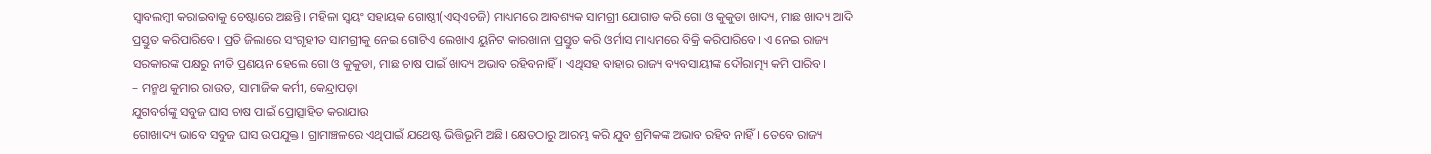ସ୍ବାବଲମ୍ବୀ କରାଇବାକୁ ଚେଷ୍ଟାରେ ଅଛନ୍ତି। ମହିଳା ସ୍ବୟଂ ସହାୟକ ଗୋଷ୍ଠୀ(ଏସ୍ଏଚଜି) ମାଧ୍ୟମରେ ଆବଶ୍ୟକ ସାମଗ୍ରୀ ଯୋଗାଡ କରି ଗୋ ଓ କୁକୁଡା ଖାଦ୍ୟ, ମାଛ ଖାଦ୍ୟ ଆଦି ପ୍ରସ୍ତୁତ କରିପାରିବେ। ପ୍ରତି ଜିଲାରେ ସଂଗୃହୀତ ସାମଗ୍ରୀକୁ ନେଇ ଗୋଟିଏ ଲେଖାଏ ୟୁନିଟ କାରଖାନା ପ୍ରସ୍ତୁତ କରି ଓର୍ମାସ ମାଧ୍ୟମରେ ବିକ୍ରି କରିପାରିବେ। ଏ ନେଇ ରାଜ୍ୟ ସରକାରଙ୍କ ପକ୍ଷରୁ ନୀତି ପ୍ରଣୟନ ହେଲେ ଗୋ ଓ କୁକୁଡା, ମାଛ ଚାଷ ପାଇଁ ଖାଦ୍ୟ ଅଭାବ ରହିବନାହିଁ। ଏଥିସହ ବାହାର ରାଜ୍ୟ ବ୍ୟବସାୟୀଙ୍କ ଦୌରାତ୍ମ୍ୟ କମି ପାରିବ।
– ମନ୍ମଥ କୁମାର ରାଉତ, ସାମାଜିକ କର୍ମୀ, କେନ୍ଦ୍ରାପଡ଼ା
ଯୁଗବର୍ଗଙ୍କୁ ସବୁଜ ଘାସ ଚାଷ ପାଇଁ ପ୍ରୋତ୍ସାହିତ କରାଯାଉ
ଗୋଖାଦ୍ୟ ଭାବେ ସବୁଜ ଘାସ ଉପଯୁକ୍ତ। ଗ୍ରାମାଞ୍ଚଳରେ ଏଥିପାଇଁ ଯଥେଷ୍ଟ ଭିତ୍ତିଭୂମି ଅଛି। କ୍ଷେତଠାରୁ ଆରମ୍ଭ କରି ଯୁବ ଶ୍ରମିକଙ୍କ ଅଭାବ ରହିବ ନାହିଁ। ତେବେ ରାଜ୍ୟ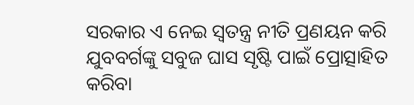ସରକାର ଏ ନେଇ ସ୍ବତନ୍ତ୍ର ନୀତି ପ୍ରଣୟନ କରି ଯୁବବର୍ଗଙ୍କୁ ସବୁଜ ଘାସ ସୃଷ୍ଟି ପାଇଁ ପ୍ରୋତ୍ସାହିତ କରିବା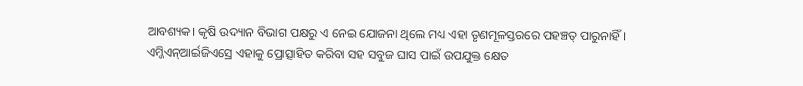ଆବଶ୍ୟକ। କୃଷି ଉଦ୍ୟାନ ବିଭାଗ ପକ୍ଷରୁ ଏ ନେଇ ଯୋଜନା ଥିଲେ ମଧ୍ୟ ଏହା ତୃଣମୂଳସ୍ତରରେ ପହଞ୍ଚତ୍ ପାରୁନାହିଁ। ଏମ୍ଜିଏନ୍ଆର୍ଇଜିଏସ୍ରେ ଏହାକୁ ପ୍ରୋତ୍ସାହିତ କରିବା ସହ ସବୁଜ ଘାସ ପାଇଁ ଉପଯୁକ୍ତ କ୍ଷେତ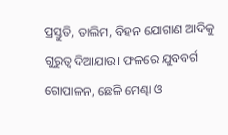ପ୍ରସ୍ତୁତି, ତାଲିମ, ବିହନ ଯୋଗାଣ ଆଦିକୁ ଗୁରୁତ୍ୱ ଦିଆଯାଉ। ଫଳରେ ଯୁବବର୍ଗ ଗୋପାଳନ, ଛେଳି ମେଣ୍ଢା ଓ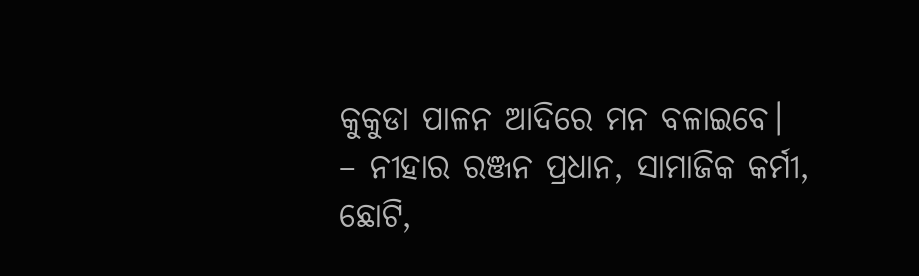କୁକୁଡା ପାଳନ ଆଦିରେ ମନ ବଳାଇବେ।
– ନୀହାର ରଞ୍ଜନ ପ୍ରଧାନ, ସାମାଜିକ କର୍ମୀ, ଛୋଟି,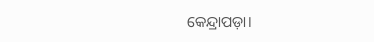କେନ୍ଦ୍ରାପଡ଼ା।